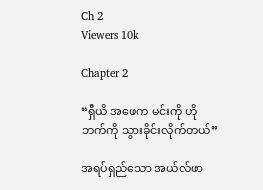Ch 2
Viewers 10k

Chapter 2

“ရှီယိ အဖေက မင်းကို ဟိုဘက်ကို သွားခိုင်းလိုက်တယ်”

အရပ်ရှည်သော အယ်လ်ဖာ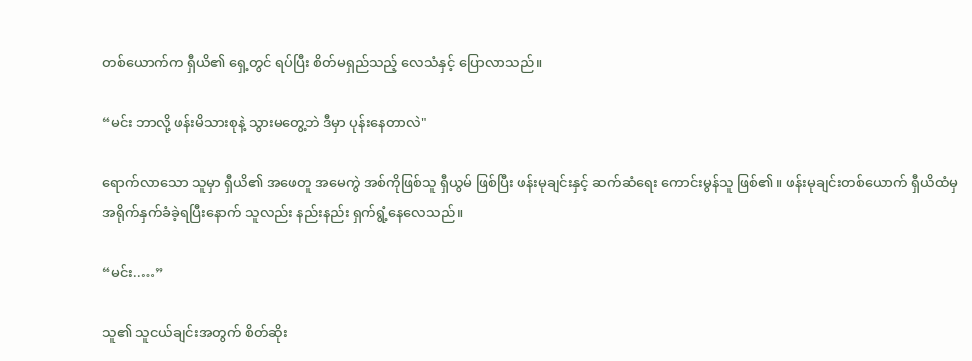တစ်ယောက်က ရှီယိ၏ ရှေ့တွင် ရပ်ပြီး စိတ်မရှည်သည့် လေသံနှင့် ပြောလာသည်။

“မင်း ဘာလို့ ဖန်းမိသားစုနဲ့ သွားမတွေ့ဘဲ ဒီမှာ ပုန်းနေတာလဲ"

ရောက်လာသော သူမှာ ရှီယိ၏ အဖေတူ အမေကွဲ အစ်ကိုဖြစ်သူ ရှီယွမ် ဖြစ်ပြီး ဖန်းမုချင်းနှင့် ဆက်ဆံရေး ကောင်းမွန်သူ ဖြစ်၏။ ဖန်းမုချင်းတစ်ယောက် ရှီယိထံမှ အရိုက်နှက်ခံခဲ့ရပြီးနောက် သူလည်း နည်းနည်း ရှက်ရွံ့နေလေသည်။

“မင်း..…”

သူ၏ သူငယ်ချင်းအတွက် စိတ်ဆိုး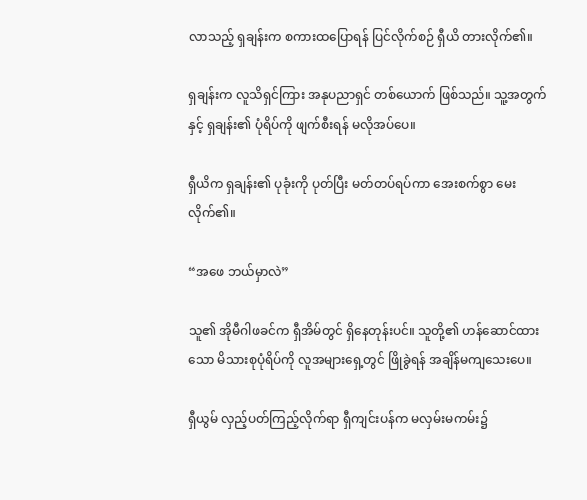လာသည့် ရှချန်းက စကားထပြောရန် ပြင်လိုက်စဉ် ရှီယိ တားလိုက်၏။

ရှချန်းက လူသိရှင်ကြား အနုပညာရှင် တစ်ယောက် ဖြစ်သည်။ သူ့အတွက်နှင့် ရှချန်း၏ ပုံရိပ်ကို ဖျက်စီးရန် မလိုအပ်ပေ။

ရှီယိက ရှချန်း၏ ပုခုံးကို ပုတ်ပြီး မတ်တပ်ရပ်ကာ အေးစက်စွာ မေးလိုက်၏။

“အဖေ ဘယ်မှာလဲ”

သူ၏ အိုမီဂါဖခင်က ရှီအိမ်တွင် ရှိနေတုန်းပင်။ သူတို့၏ ဟန်ဆောင်ထားသော မိသားစုပုံရိပ်ကို လူအများရှေ့တွင် ဖြိုခွဲရန် အချိန်မကျသေးပေ။

ရှီယွမ် လှည့်ပတ်ကြည့်လိုက်ရာ ရှီကျင်းပန်က မလှမ်းမကမ်း၌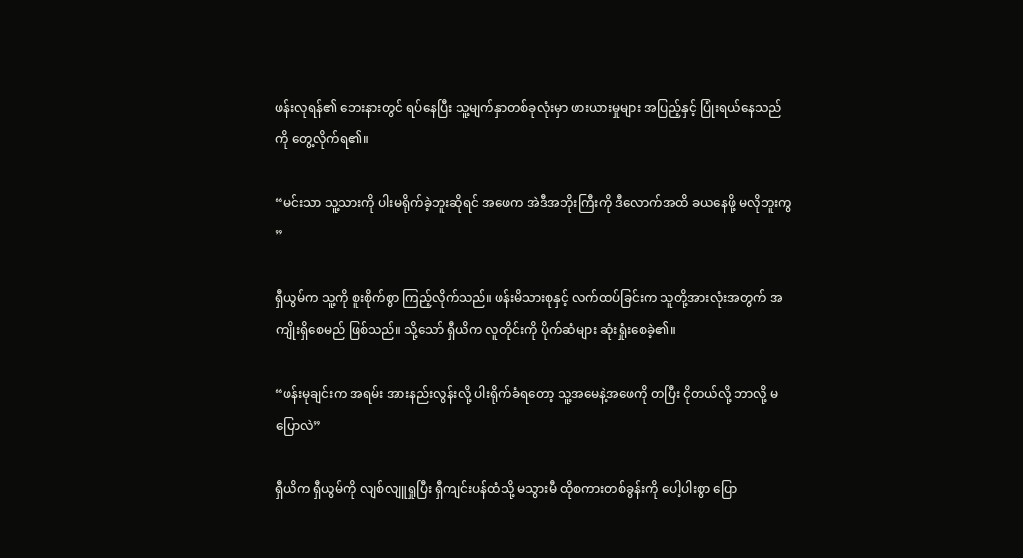ဖန်းလုရန်၏ ဘေးနားတွင် ရပ်နေပြီး သူ့မျက်နှာတစ်ခုလုံးမှာ ဖားယားမှုများ အပြည့်နှင့် ပြုံးရယ်နေသည်ကို တွေ့လိုက်ရ၏။

“မင်းသာ သူ့သားကို ပါးမရိုက်ခဲ့ဘူးဆိုရင် အဖေက အဲဒီအဘိုးကြီးကို ဒီလောက်အထိ ခယနေဖို့ မလိုဘူးကွ ”

ရှီယွမ်က သူ့ကို စူးစိုက်စွာ ကြည့်လိုက်သည်။ ဖန်းမိသားစုနှင့် လက်ထပ်ခြင်းက သူတို့အားလုံးအတွက် အကျိုးရှိစေမည် ဖြစ်သည်။ သို့သော် ရှီယိက လူတိုင်းကို ပိုက်ဆံများ ဆုံးရှုံးစေခဲ့၏။

“ဖန်းမုချင်းက အရမ်း အားနည်းလွန်းလို့ ပါးရိုက်ခံရတော့ သူ့အမေနဲ့အဖေကို တပြီး ငိုတယ်လို့ ဘာလို့ မပြောလဲ”

ရှီယိက ရှီယွမ်ကို လျစ်လျူရှုပြီး ရှီကျင်းပန်ထံသို့ မသွားမီ ထိုစကားတစ်ခွန်းကို ပေါ့ပါးစွာ ပြော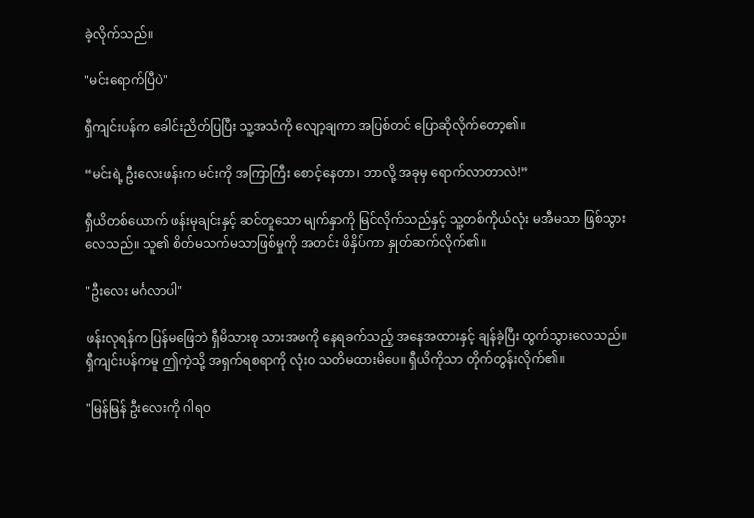ခဲ့လိုက်သည်။

"မင်းရောက်ပြီပဲ"

ရှီကျင်းပန်က ခေါင်းညိတ်ပြပြီး သူ့အသံကို လျော့ချကာ အပြစ်တင် ပြောဆိုလိုက်တော့၏။

“မင်းရဲ့ ဦးလေးဖန်းက မင်းကို အကြာကြီး စောင့်နေတာ၊ ဘာလို့ အခုမှ ရောက်လာတာလဲ!”

ရှီယိတစ်ယောက် ဖန်းမုချင်းနှင့် ဆင်တူသော မျက်နှာကို မြင်လိုက်သည်နှင့် သူ့တစ်ကိုယ်လုံး မအီမသာ ဖြစ်သွားလေသည်။ သူ၏ စိတ်မသက်မသာဖြစ်မှုကို အတင်း ဖိနှိပ်ကာ နှုတ်ဆက်လိုက်၏။

"ဦးလေး မင်္ဂလာပါ"

ဖန်းလုရန်က ပြန်မဖြေဘဲ ရှီမိသားစု သားအဖကို နေရခက်သည့် အနေအထားနှင့် ချန်ခဲ့ပြီး ထွက်သွားလေသည်။ ရှီကျင်းပန်ကမူ ဤကဲ့သို့ အရှက်ရစရာကို လုံး၀ သတိမထားမိပေ။ ရှီယိကိုသာ တိုက်တွန်းလိုက်၏။

"မြန်မြန် ဦးလေးကို ဂါရဝ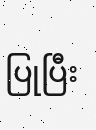ပြုပြီး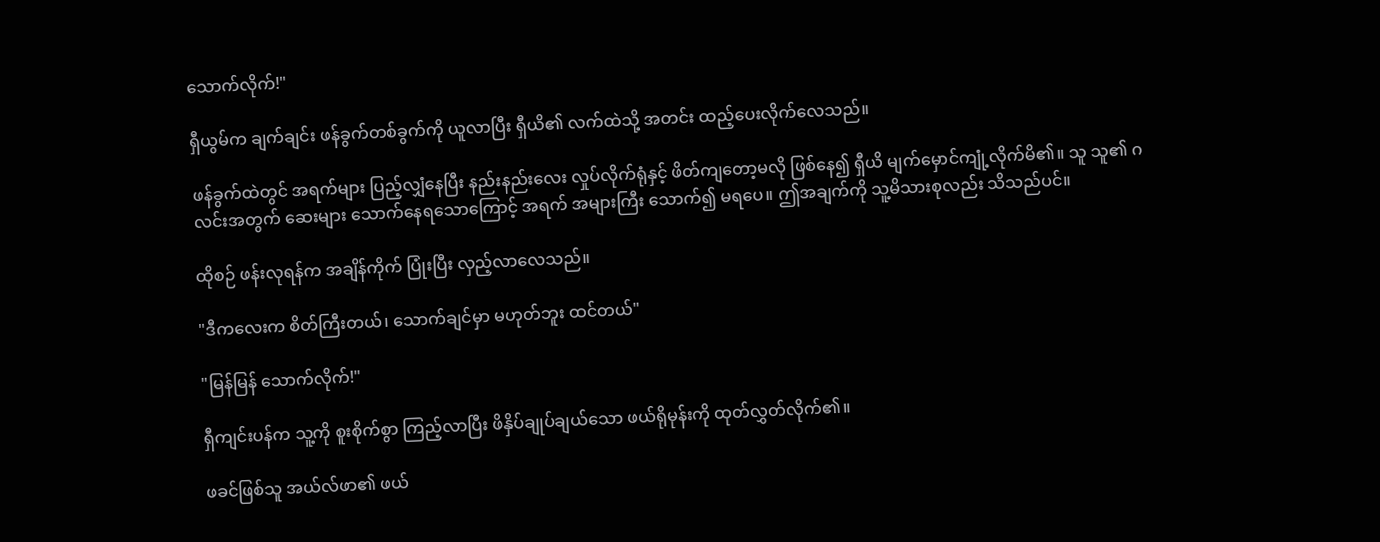သောက်လိုက်!"

ရှီယွမ်က ချက်ချင်း ဖန်ခွက်တစ်ခွက်ကို ယူလာပြီး ရှီယိ၏ လက်ထဲသို့ အတင်း ထည့်ပေးလိုက်လေသည်။

ဖန်ခွက်ထဲတွင် အရက်များ ပြည့်လျှံနေပြီး နည်းနည်းလေး လှုပ်လိုက်ရုံနှင့် ဖိတ်ကျတော့မလို ဖြစ်နေ၍ ရှီယိ မျက်မှောင်ကျုံ့လိုက်မိ၏။ သူ သူ၏ ဂလင်းအတွက် ဆေးများ သောက်နေရသောကြောင့် အရက် အများကြီး သောက်၍ မရပေ။ ဤအချက်ကို သူ့မိသားစုလည်း သိသည်ပင်။

ထိုစဉ် ဖန်းလုရန်က အချိန်ကိုက် ပြုံးပြီး လှည့်လာလေသည်။

"ဒီကလေးက စိတ်ကြီးတယ်၊ သောက်ချင်မှာ မဟုတ်ဘူး ထင်တယ်"

"မြန်မြန် သောက်လိုက်!"

ရှီကျင်းပန်က သူ့ကို စူးစိုက်စွာ ကြည့်လာပြီး ဖိနှိပ်ချုပ်ချယ်သော ဖယ်ရိုမုန်းကို ထုတ်လွှတ်လိုက်၏။

ဖခင်ဖြစ်သူ အယ်လ်ဖာ၏ ဖယ်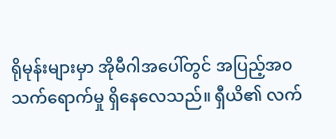ရိုမုန်းများမှာ အိုမီဂါအပေါ်တွင် အပြည့်အ၀ သက်ရောက်မှု ရှိနေလေသည်။ ရှီယိ၏ လက်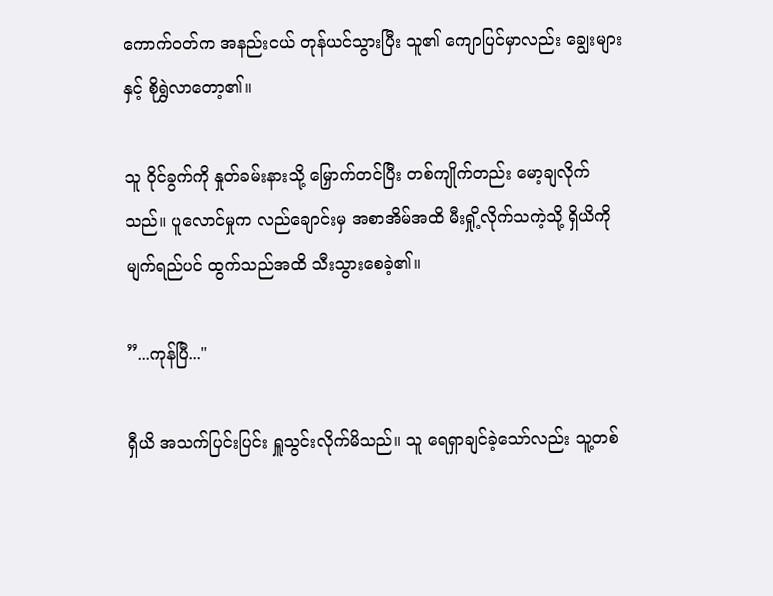ကောက်ဝတ်က အနည်းငယ် တုန်ယင်သွားပြီး သူ၏ ကျောပြင်မှာလည်း ချွေးများနှင့် စိုရွှဲလာတော့၏။

သူ ဝိုင်ခွက်ကို နှုတ်ခမ်းနားသို့ မြှောက်တင်ပြီး တစ်ကျိုက်တည်း မော့ချလိုက်သည်။ ပူလောင်မှုက လည်ချောင်းမှ အစာအိမ်အထိ မီးရှို့လိုက်သကဲ့သို့ ရှိယိကို မျက်ရည်ပင် ထွက်သည်အထိ သီးသွားစေခဲ့၏။

”...ကုန်ပြီ..."

ရှီယိ အသက်ပြင်းပြင်း ရှူသွင်းလိုက်မိသည်။ သူ ရေရှာချင်ခဲ့သော်လည်း သူ့တစ်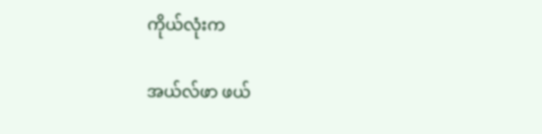ကိုယ်လုံးက

အယ်လ်ဖာ ဖယ်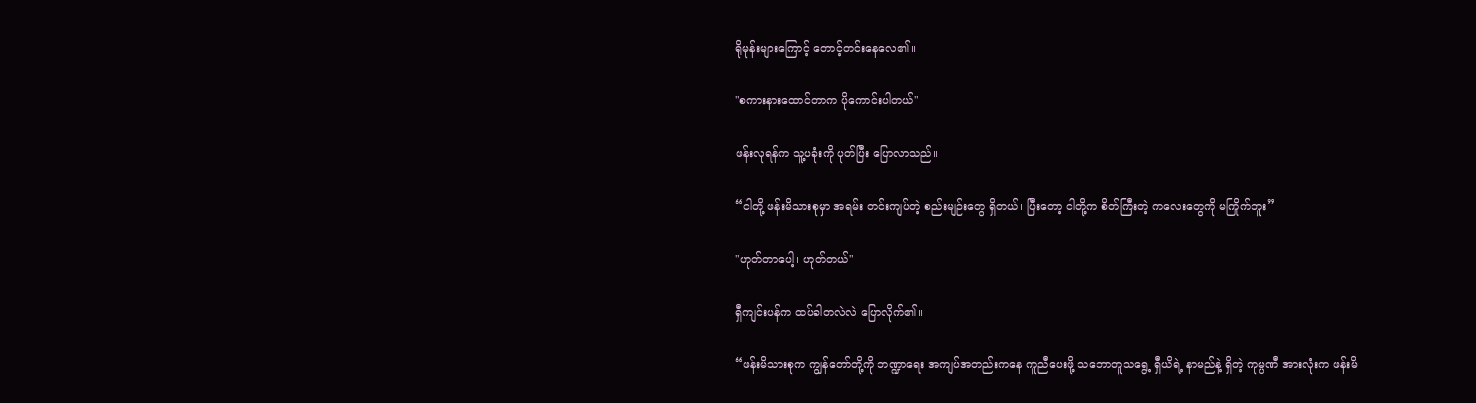ရိုမုန်းများကြောင့် တောင့်တင်းနေလေ၏။

"စကားနားထောင်တာက ပိုကောင်းပါတယ်"

ဖန်းလုရန်က သူ့ပခုံးကို ပုတ်ပြီး ပြောလာသည်။

“ငါတို့ ဖန်းမိသားစုမှာ အရမ်း တင်းကျပ်တဲ့ စည်းမျဉ်းတွေ ရှိတယ်၊ ပြီးတော့ ငါတို့က စိတ်ကြီးတဲ့ ကလေးတွေကို မကြိုက်ဘူး”

"ဟုတ်တာပေါ့၊ ဟုတ်တယ်"

ရှီကျင်းပန်က ထပ်ခါတလဲလဲ ပြောလိုက်၏။

“ဖန်းမိသားစုက ကျွန်တော်တို့ကို ဘဏ္ဍာရေး အကျပ်အတည်းကနေ ကူညီပေးဖို့ သဘောတူသရွေ့ ရှီယိရဲ့ နာမည်နဲ့ ရှိတဲ့ ကုမ္ပဏီ အားလုံးက ဖန်းမိ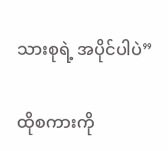သားစုရဲ့ အပိုင်ပါပဲ”

ထိုစကားကို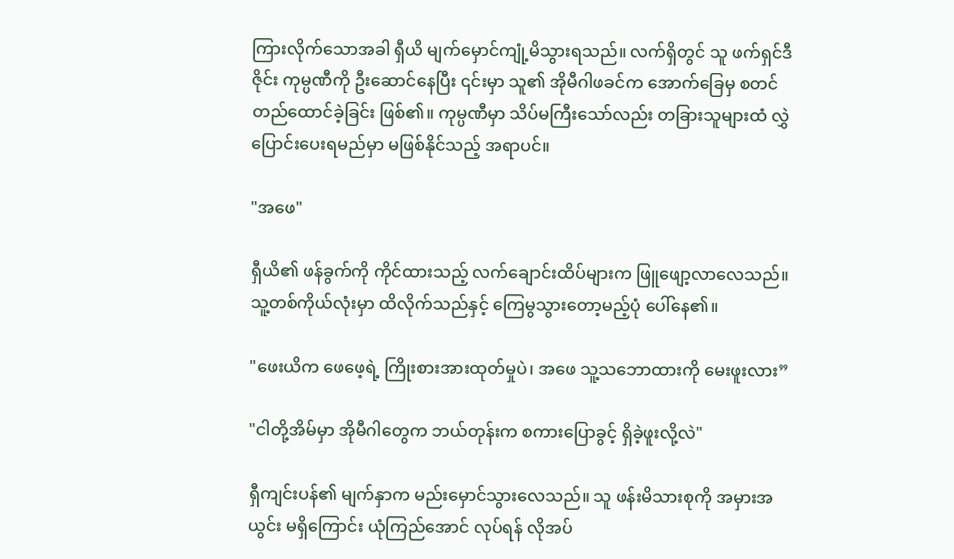ကြားလိုက်သောအခါ ရှီယိ မျက်မှောင်ကျုံ့မိသွားရသည်။ လက်ရှိတွင် သူ ဖက်ရှင်ဒီဇိုင်း ကုမ္ပဏီကို ဦးဆောင်နေပြီး ၎င်းမှာ သူ၏ အိုမီဂါဖခင်က အောက်ခြေမှ စတင် တည်ထောင်ခဲ့ခြင်း ဖြစ်၏။ ကုမ္ပဏီမှာ သိပ်မကြီးသော်လည်း တခြားသူများထံ လွှဲပြောင်းပေးရမည်မှာ မဖြစ်နိုင်သည့် အရာပင်။

"အဖေ"

ရှီယိ၏ ဖန်ခွက်ကို ကိုင်ထားသည့် လက်ချောင်းထိပ်များက ဖြူဖျော့လာလေသည်။ သူ့တစ်ကိုယ်လုံးမှာ ထိလိုက်သည်နှင့် ကြေမွသွားတော့မည့်ပုံ ပေါ်နေ၏။

"ဖေးယိက ဖေဖေ့ရဲ့ ကြိုးစားအားထုတ်မှုပဲ၊ အဖေ သူ့သဘောထားကို မေးဖူးလား”

"ငါတို့အိမ်မှာ အိုမီဂါတွေက ဘယ်တုန်းက စကားပြောခွင့် ရှိခဲ့ဖူးလို့လဲ"

ရှီကျင်းပန်၏ မျက်နှာက မည်းမှောင်သွားလေသည်။ သူ ဖန်းမိသားစုကို အမှားအယွင်း မရှိကြောင်း ယုံကြည်အောင် လုပ်ရန် လိုအပ်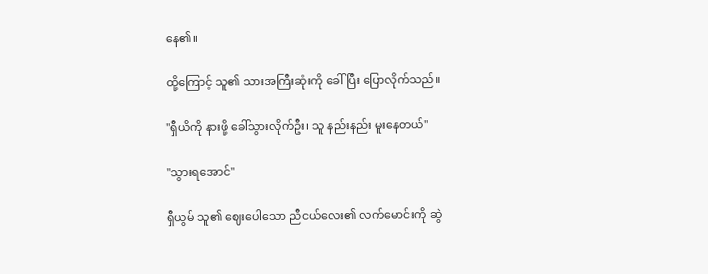နေ၏။

ထို့ကြောင့် သူ၏ သားအကြီးဆုံးကို ခေါ်ပြီး ပြောလိုက်သည်။

"ရှီယိကို နားဖို့ ခေါ်သွားလိုက်ဦး၊ သူ နည်းနည်း မူးနေတယ်"

"သွားရအောင်"

ရှီယွမ် သူ၏ ဈေးပေါသော ညီငယ်လေး၏ လက်မောင်းကို ဆွဲ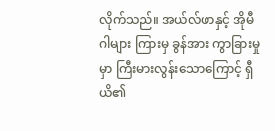လိုက်သည်။ အယ်လ်ဖာနှင့် အိုမီဂါများ ကြားမှ ခွန်အား ကွာခြားမှုမှာ ကြီးမားလွန်းသောကြောင့် ရှီယိ၏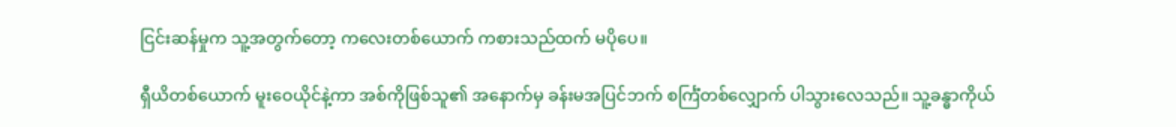ငြင်းဆန်မှုက သူ့အတွက်တော့ ကလေးတစ်ယောက် ကစားသည်ထက် မပိုပေ။

ရှီယိတစ်ယောက် မူးဝေယိုင်နဲ့ကာ အစ်ကိုဖြစ်သူ၏ အနောက်မှ ခန်းမအပြင်ဘက် စင်္ကြံတစ်လျှောက် ပါသွားလေသည်။ သူ့ခန္ဓာကိုယ်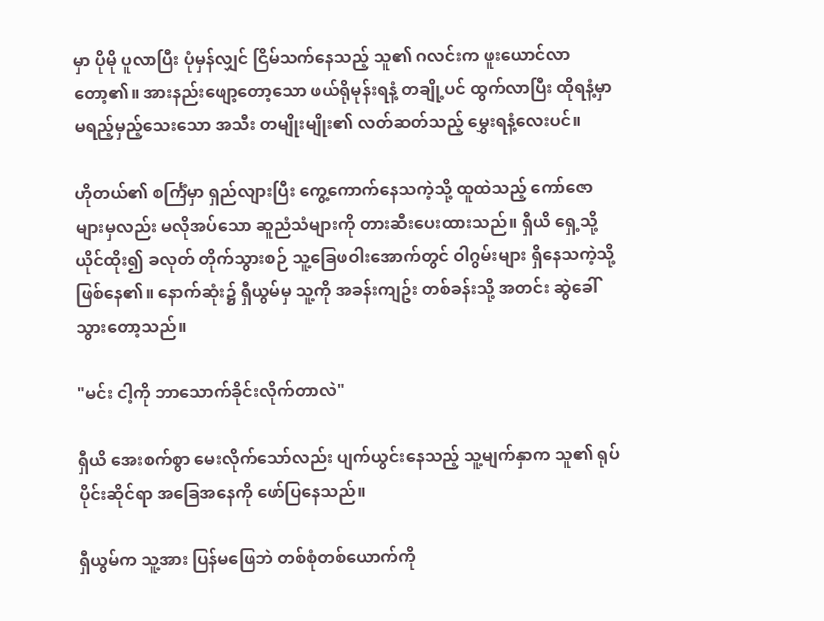မှာ ပိုမို ပူလာပြီး ပုံမှန်လျှင် ငြိမ်သက်နေသည့် သူ၏ ဂလင်းက ဖူးယောင်လာတော့၏။ အားနည်းဖျော့တော့သော ဖယ်ရိုမုန်းရနံ့ တချို့ပင် ထွက်လာပြီး ထိုရနံ့မှာ မရည့်မှည့်သေးသော အသီး တမျိုးမျိုး၏ လတ်ဆတ်သည့် မွှေးရနံ့လေးပင်။

ဟိုတယ်၏ စင်္ကြံမှာ ရှည်လျားပြီး ကွေ့ကောက်နေသကဲ့သို့ ထူထဲသည့် ကော်ဇောများမှလည်း မလိုအပ်သော ဆူညံသံများကို တားဆီးပေးထားသည်။ ရှီယိ ရှေ့သို့ ယိုင်ထိုး၍ ခလုတ် တိုက်သွားစဉ် သူ့ခြေဖဝါးအောက်တွင် ဝါဂွမ်းများ ရှိနေသကဲ့သို့ ဖြစ်နေ၏။ နောက်ဆုံး၌ ရှီယွမ်မှ သူ့ကို အခန်းကျဥ်း တစ်ခန်းသို့ အတင်း ဆွဲခေါ်သွားတော့သည်။

"မင်း ငါ့ကို ဘာသောက်ခိုင်းလိုက်တာလဲ"

ရှီယိ အေးစက်စွာ မေးလိုက်သော်လည်း ပျက်ယွင်းနေသည့် သူ့မျက်နှာက သူ၏ ရုပ်ပိုင်းဆိုင်ရာ အခြေအနေကို ဖော်ပြနေသည်။

ရှီယွမ်က သူ့အား ပြန်မဖြေဘဲ တစ်စုံတစ်ယောက်ကို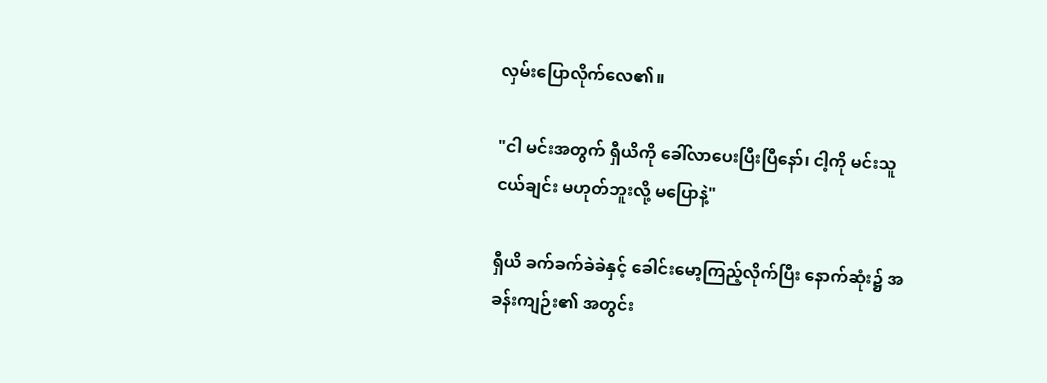လှမ်းပြောလိုက်လေ၏။

"ငါ မင်းအတွက် ရှီယိကို ခေါ်လာပေးပြီးပြီနော်၊ ငါ့ကို မင်းသူငယ်ချင်း မဟုတ်ဘူးလို့ မပြောနဲ့"

ရှီယိ ခက်ခက်ခဲခဲနှင့် ခေါင်းမော့ကြည့်လိုက်ပြီး နောက်ဆုံး၌ အခန်းကျဉ်း၏ အတွင်း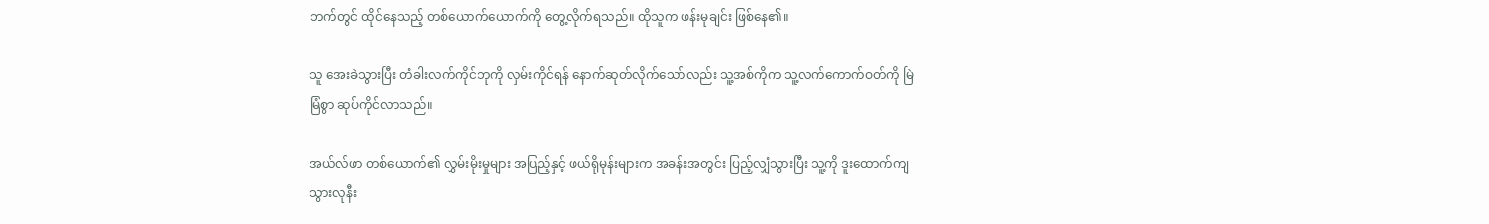ဘက်တွင် ထိုင်နေသည့် တစ်ယောက်ယောက်ကို တွေ့လိုက်ရသည်။ ထိုသူက ဖန်းမုချင်း ဖြစ်နေ၏။

သူ အေးခဲသွားပြီး တံခါးလက်ကိုင်ဘုကို လှမ်းကိုင်ရန် နောက်ဆုတ်လိုက်သော်လည်း သူ့အစ်ကိုက သူ့လက်ကောက်ဝတ်ကို မြဲမြံစွာ ဆုပ်ကိုင်လာသည်။

အယ်လ်ဖာ တစ်ယောက်၏ လွှမ်းမိုးမှုများ အပြည့်နှင့် ဖယ်ရိုမုန်းများက အခန်းအတွင်း ပြည့်လျှံသွားပြီး သူ့ကို ဒူးထောက်ကျသွားလုနီး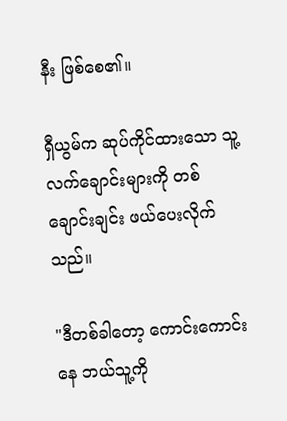နီး ဖြစ်စေ၏။

ရှီယွမ်က ဆုပ်ကိုင်ထားသော သူ့လက်ချောင်းများကို တစ်ချောင်းချင်း ဖယ်ပေးလိုက်သည်။

"ဒီတစ်ခါတော့ ကောင်းကောင်းနေ ဘယ်သူ့ကို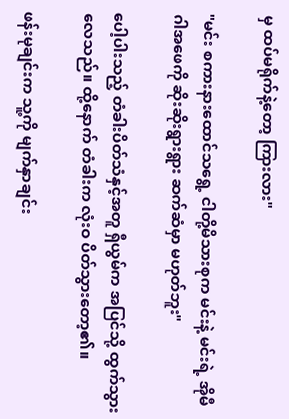မှ ထပ်မရိုက်နဲ့တော့ ကြားလား"

"မင်း စကားနားထောင်သရွေ့ ငါတို့မိသားစုက မင်းနဲ့ မင်းရဲ့ အိုမီဂါအဖေကို ဆိုးဆိုးရွားရွား ဆက်ဆံမှာ မဟုတ်ဘူး"

ပေါ့ပါးသည့် တံခါးပိတ်သံနှင့်အတူ ရှီယွမ်က အပြင်သို့ ထွက်သွားလေသည်။ ထို့နောက် တံခါးက လုံးဝ ပိတ်သွားတော့၏။

ဖန်းမုချင်းက သူ့ကို မျက်နှာချင်း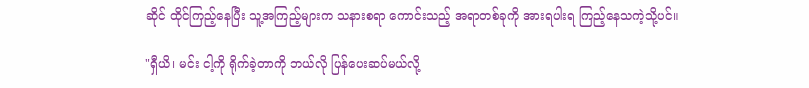ဆိုင် ထိုင်ကြည့်နေပြီး သူ့အကြည့်များက သနားစရာ ကောင်းသည့် အရာတစ်ခုကို အားရပါးရ ကြည့်နေသကဲ့သို့ပင်။

"ရှီယိ၊ မင်း ငါ့ကို ရိုက်ခဲ့တာကို ဘယ်လို ပြန်ပေးဆပ်မယ်လို့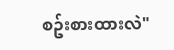စဥ်းစားထားလဲ"